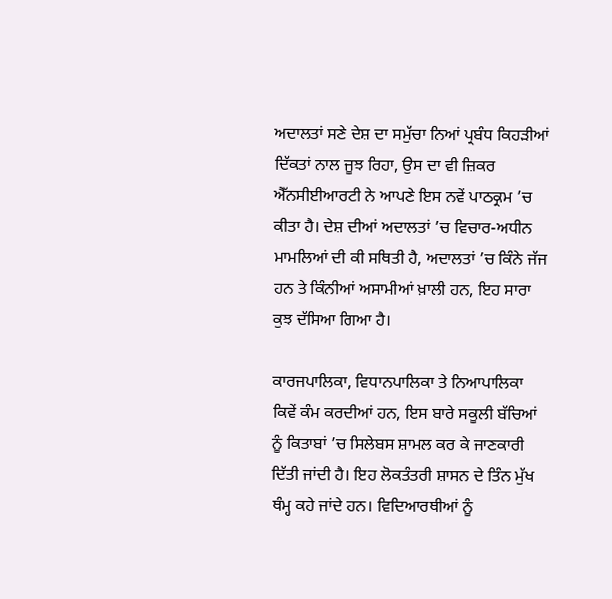ਅਦਾਲਤਾਂ ਸਣੇ ਦੇਸ਼ ਦਾ ਸਮੁੱਚਾ ਨਿਆਂ ਪ੍ਰਬੰਧ ਕਿਹੜੀਆਂ ਦਿੱਕਤਾਂ ਨਾਲ ਜੂਝ ਰਿਹਾ, ਉਸ ਦਾ ਵੀ ਜ਼ਿਕਰ ਐੱਨਸੀਈਆਰਟੀ ਨੇ ਆਪਣੇ ਇਸ ਨਵੇਂ ਪਾਠਕ੍ਰਮ ’ਚ ਕੀਤਾ ਹੈ। ਦੇਸ਼ ਦੀਆਂ ਅਦਾਲਤਾਂ ’ਚ ਵਿਚਾਰ-ਅਧੀਨ ਮਾਮਲਿਆਂ ਦੀ ਕੀ ਸਥਿਤੀ ਹੈ, ਅਦਾਲਤਾਂ ’ਚ ਕਿੰਨੇ ਜੱਜ ਹਨ ਤੇ ਕਿੰਨੀਆਂ ਅਸਾਮੀਆਂ ਖ਼ਾਲੀ ਹਨ, ਇਹ ਸਾਰਾ ਕੁਝ ਦੱਸਿਆ ਗਿਆ ਹੈ।

ਕਾਰਜਪਾਲਿਕਾ, ਵਿਧਾਨਪਾਲਿਕਾ ਤੇ ਨਿਆਪਾਲਿਕਾ ਕਿਵੇਂ ਕੰਮ ਕਰਦੀਆਂ ਹਨ, ਇਸ ਬਾਰੇ ਸਕੂਲੀ ਬੱਚਿਆਂ ਨੂੰ ਕਿਤਾਬਾਂ ’ਚ ਸਿਲੇਬਸ ਸ਼ਾਮਲ ਕਰ ਕੇ ਜਾਣਕਾਰੀ ਦਿੱਤੀ ਜਾਂਦੀ ਹੈ। ਇਹ ਲੋਕਤੰਤਰੀ ਸ਼ਾਸਨ ਦੇ ਤਿੰਨ ਮੁੱਖ ਥੰਮ੍ਹ ਕਹੇ ਜਾਂਦੇ ਹਨ। ਵਿਦਿਆਰਥੀਆਂ ਨੂੰ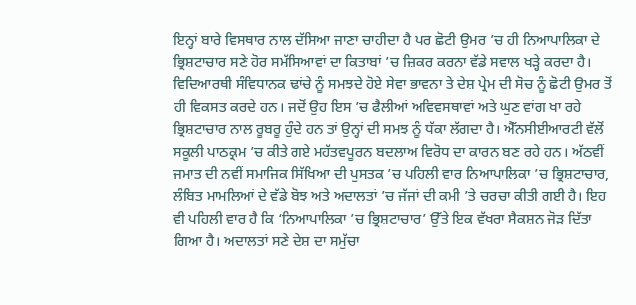ਇਨ੍ਹਾਂ ਬਾਰੇ ਵਿਸਥਾਰ ਨਾਲ ਦੱਸਿਆ ਜਾਣਾ ਚਾਹੀਦਾ ਹੈ ਪਰ ਛੋਟੀ ਉਮਰ ’ਚ ਹੀ ਨਿਆਪਾਲਿਕਾ ਦੇ ਭ੍ਰਿਸ਼ਟਾਚਾਰ ਸਣੇ ਹੋਰ ਸਮੱਸਿਆਵਾਂ ਦਾ ਕਿਤਾਬਾਂ ’ਚ ਜ਼ਿਕਰ ਕਰਨਾ ਵੱਡੇ ਸਵਾਲ ਖੜ੍ਹੇ ਕਰਦਾ ਹੈ। ਵਿਦਿਆਰਥੀ ਸੰਵਿਧਾਨਕ ਢਾਂਚੇ ਨੂੰ ਸਮਝਦੇ ਹੋਏ ਸੇਵਾ ਭਾਵਨਾ ਤੇ ਦੇਸ਼ ਪ੍ਰੇਮ ਦੀ ਸੋਚ ਨੂੰ ਛੋਟੀ ਉਮਰ ਤੋਂ ਹੀ ਵਿਕਸਤ ਕਰਦੇ ਹਨ। ਜਦੋਂ ਉਹ ਇਸ ’ਚ ਫੈਲੀਆਂ ਅਵਿਵਸਥਾਵਾਂ ਅਤੇ ਘੁਣ ਵਾਂਗ ਖਾ ਰਹੇ ਭ੍ਰਿਸ਼ਟਾਚਾਰ ਨਾਲ ਰੂਬਰੂ ਹੁੰਦੇ ਹਨ ਤਾਂ ਉਨ੍ਹਾਂ ਦੀ ਸਮਝ ਨੂੰ ਧੱਕਾ ਲੱਗਦਾ ਹੈ। ਐੱਨਸੀਈਆਰਟੀ ਵੱਲੋਂ ਸਕੂਲੀ ਪਾਠਕ੍ਰਮ ’ਚ ਕੀਤੇ ਗਏ ਮਹੱਤਵਪੂਰਨ ਬਦਲਾਅ ਵਿਰੋਧ ਦਾ ਕਾਰਨ ਬਣ ਰਹੇ ਹਨ। ਅੱਠਵੀਂ ਜਮਾਤ ਦੀ ਨਵੀਂ ਸਮਾਜਿਕ ਸਿੱਖਿਆ ਦੀ ਪੁਸਤਕ ’ਚ ਪਹਿਲੀ ਵਾਰ ਨਿਆਪਾਲਿਕਾ ’ਚ ਭ੍ਰਿਸ਼ਟਾਚਾਰ, ਲੰਬਿਤ ਮਾਮਲਿਆਂ ਦੇ ਵੱਡੇ ਬੋਝ ਅਤੇ ਅਦਾਲਤਾਂ ’ਚ ਜੱਜਾਂ ਦੀ ਕਮੀ ’ਤੇ ਚਰਚਾ ਕੀਤੀ ਗਈ ਹੈ। ਇਹ ਵੀ ਪਹਿਲੀ ਵਾਰ ਹੈ ਕਿ ‘ਨਿਆਪਾਲਿਕਾ ’ਚ ਭ੍ਰਿਸ਼ਟਾਚਾਰ’ ਉੱਤੇ ਇਕ ਵੱਖਰਾ ਸੈਕਸ਼ਨ ਜੋੜ ਦਿੱਤਾ ਗਿਆ ਹੈ। ਅਦਾਲਤਾਂ ਸਣੇ ਦੇਸ਼ ਦਾ ਸਮੁੱਚਾ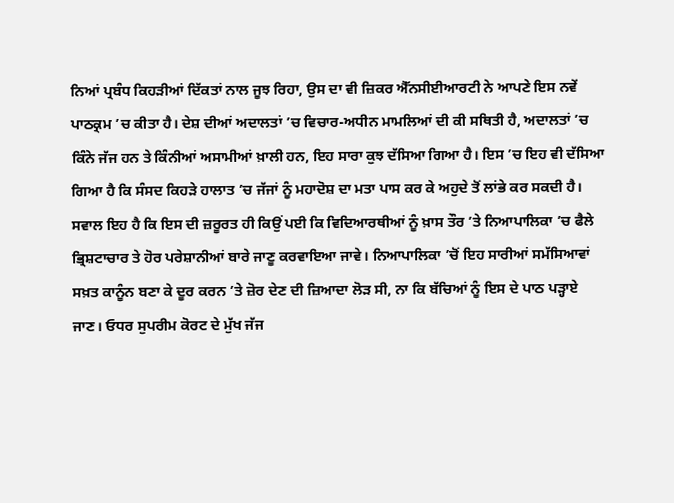ਨਿਆਂ ਪ੍ਰਬੰਧ ਕਿਹੜੀਆਂ ਦਿੱਕਤਾਂ ਨਾਲ ਜੂਝ ਰਿਹਾ, ਉਸ ਦਾ ਵੀ ਜ਼ਿਕਰ ਐੱਨਸੀਈਆਰਟੀ ਨੇ ਆਪਣੇ ਇਸ ਨਵੇਂ ਪਾਠਕ੍ਰਮ ’ਚ ਕੀਤਾ ਹੈ। ਦੇਸ਼ ਦੀਆਂ ਅਦਾਲਤਾਂ ’ਚ ਵਿਚਾਰ-ਅਧੀਨ ਮਾਮਲਿਆਂ ਦੀ ਕੀ ਸਥਿਤੀ ਹੈ, ਅਦਾਲਤਾਂ ’ਚ ਕਿੰਨੇ ਜੱਜ ਹਨ ਤੇ ਕਿੰਨੀਆਂ ਅਸਾਮੀਆਂ ਖ਼ਾਲੀ ਹਨ, ਇਹ ਸਾਰਾ ਕੁਝ ਦੱਸਿਆ ਗਿਆ ਹੈ। ਇਸ ’ਚ ਇਹ ਵੀ ਦੱਸਿਆ ਗਿਆ ਹੈ ਕਿ ਸੰਸਦ ਕਿਹੜੇ ਹਾਲਾਤ ’ਚ ਜੱਜਾਂ ਨੂੰ ਮਹਾਦੋਸ਼ ਦਾ ਮਤਾ ਪਾਸ ਕਰ ਕੇ ਅਹੁਦੇ ਤੋਂ ਲਾਂਭੇ ਕਰ ਸਕਦੀ ਹੈ। ਸਵਾਲ ਇਹ ਹੈ ਕਿ ਇਸ ਦੀ ਜ਼ਰੂਰਤ ਹੀ ਕਿਉਂ ਪਈ ਕਿ ਵਿਦਿਆਰਥੀਆਂ ਨੂੰ ਖ਼ਾਸ ਤੌਰ ’ਤੇ ਨਿਆਪਾਲਿਕਾ ’ਚ ਫੈਲੇ ਭ੍ਰਿਸ਼ਟਾਚਾਰ ਤੇ ਹੋਰ ਪਰੇਸ਼ਾਨੀਆਂ ਬਾਰੇ ਜਾਣੂ ਕਰਵਾਇਆ ਜਾਵੇ। ਨਿਆਪਾਲਿਕਾ ’ਚੋਂ ਇਹ ਸਾਰੀਆਂ ਸਮੱਸਿਆਵਾਂ ਸਖ਼ਤ ਕਾਨੂੰਨ ਬਣਾ ਕੇ ਦੂਰ ਕਰਨ ’ਤੇ ਜ਼ੋਰ ਦੇਣ ਦੀ ਜ਼ਿਆਦਾ ਲੋੜ ਸੀ, ਨਾ ਕਿ ਬੱਚਿਆਂ ਨੂੰ ਇਸ ਦੇ ਪਾਠ ਪੜ੍ਹਾਏ ਜਾਣ। ਓਧਰ ਸੁਪਰੀਮ ਕੋਰਟ ਦੇ ਮੁੱਖ ਜੱਜ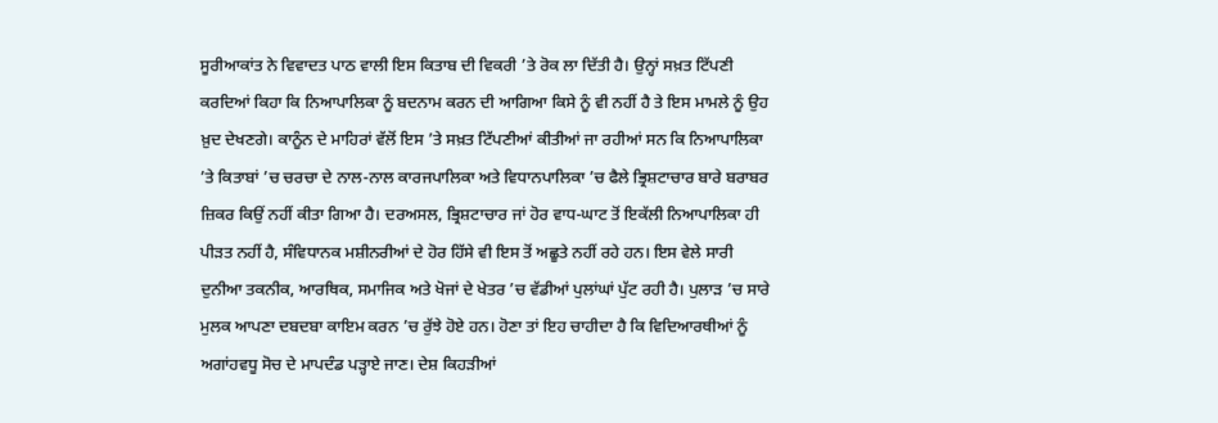ਸੂਰੀਆਕਾਂਤ ਨੇ ਵਿਵਾਦਤ ਪਾਠ ਵਾਲੀ ਇਸ ਕਿਤਾਬ ਦੀ ਵਿਕਰੀ ’ਤੇ ਰੋਕ ਲਾ ਦਿੱਤੀ ਹੈ। ਉਨ੍ਹਾਂ ਸਖ਼ਤ ਟਿੱਪਣੀ ਕਰਦਿਆਂ ਕਿਹਾ ਕਿ ਨਿਆਪਾਲਿਕਾ ਨੂੰ ਬਦਨਾਮ ਕਰਨ ਦੀ ਆਗਿਆ ਕਿਸੇ ਨੂੰ ਵੀ ਨਹੀਂ ਹੈ ਤੇ ਇਸ ਮਾਮਲੇ ਨੂੰ ਉਹ ਖ਼ੁਦ ਦੇਖਣਗੇ। ਕਾਨੂੰਨ ਦੇ ਮਾਹਿਰਾਂ ਵੱਲੋਂ ਇਸ ’ਤੇ ਸਖ਼ਤ ਟਿੱਪਣੀਆਂ ਕੀਤੀਆਂ ਜਾ ਰਹੀਆਂ ਸਨ ਕਿ ਨਿਆਪਾਲਿਕਾ ’ਤੇ ਕਿਤਾਬਾਂ ’ਚ ਚਰਚਾ ਦੇ ਨਾਲ-ਨਾਲ ਕਾਰਜਪਾਲਿਕਾ ਅਤੇ ਵਿਧਾਨਪਾਲਿਕਾ ’ਚ ਫੈਲੇ ਭ੍ਰਿਸ਼ਟਾਚਾਰ ਬਾਰੇ ਬਰਾਬਰ ਜ਼ਿਕਰ ਕਿਉਂ ਨਹੀਂ ਕੀਤਾ ਗਿਆ ਹੈ। ਦਰਅਸਲ, ਭ੍ਰਿਸ਼ਟਾਚਾਰ ਜਾਂ ਹੋਰ ਵਾਧ-ਘਾਟ ਤੋਂ ਇਕੱਲੀ ਨਿਆਪਾਲਿਕਾ ਹੀ ਪੀੜਤ ਨਹੀਂ ਹੈ, ਸੰਵਿਧਾਨਕ ਮਸ਼ੀਨਰੀਆਂ ਦੇ ਹੋਰ ਹਿੱਸੇ ਵੀ ਇਸ ਤੋਂ ਅਛੂਤੇ ਨਹੀਂ ਰਹੇ ਹਨ। ਇਸ ਵੇਲੇ ਸਾਰੀ ਦੁਨੀਆ ਤਕਨੀਕ, ਆਰਥਿਕ, ਸਮਾਜਿਕ ਅਤੇ ਖੋਜਾਂ ਦੇ ਖੇਤਰ ’ਚ ਵੱਡੀਆਂ ਪੁਲਾਂਘਾਂ ਪੁੱਟ ਰਹੀ ਹੈ। ਪੁਲਾੜ ’ਚ ਸਾਰੇ ਮੁਲਕ ਆਪਣਾ ਦਬਦਬਾ ਕਾਇਮ ਕਰਨ ’ਚ ਰੁੱਝੇ ਹੋਏ ਹਨ। ਹੋਣਾ ਤਾਂ ਇਹ ਚਾਹੀਦਾ ਹੈ ਕਿ ਵਿਦਿਆਰਥੀਆਂ ਨੂੰ ਅਗਾਂਹਵਧੂ ਸੋਚ ਦੇ ਮਾਪਦੰਡ ਪੜ੍ਹਾਏ ਜਾਣ। ਦੇਸ਼ ਕਿਹੜੀਆਂ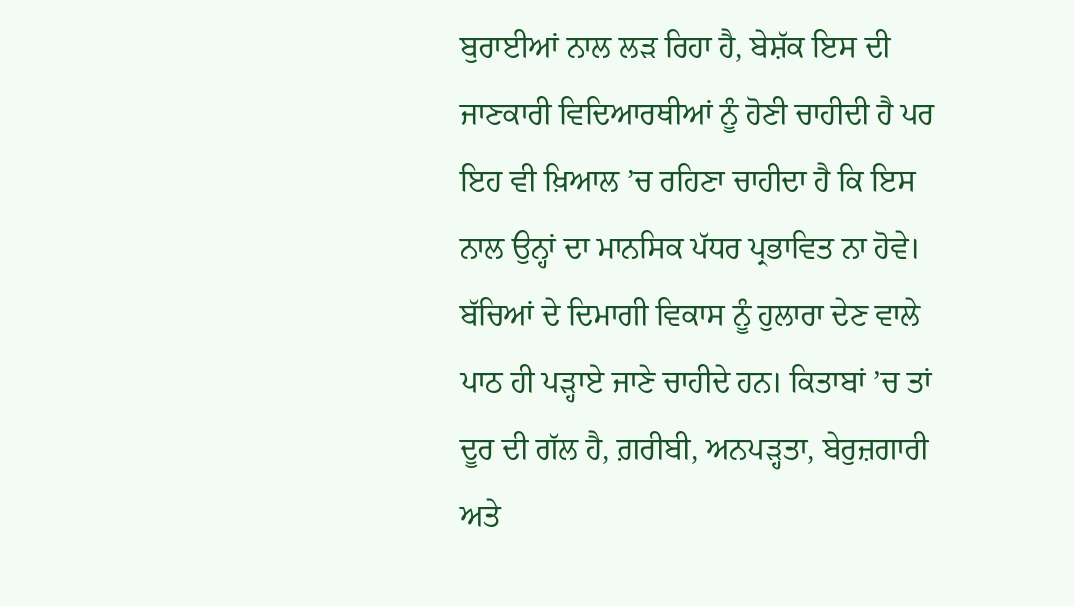ਬੁਰਾਈਆਂ ਨਾਲ ਲੜ ਰਿਹਾ ਹੈ, ਬੇਸ਼ੱਕ ਇਸ ਦੀ ਜਾਣਕਾਰੀ ਵਿਦਿਆਰਥੀਆਂ ਨੂੰ ਹੋਣੀ ਚਾਹੀਦੀ ਹੈ ਪਰ ਇਹ ਵੀ ਖ਼ਿਆਲ ’ਚ ਰਹਿਣਾ ਚਾਹੀਦਾ ਹੈ ਕਿ ਇਸ ਨਾਲ ਉਨ੍ਹਾਂ ਦਾ ਮਾਨਸਿਕ ਪੱਧਰ ਪ੍ਰਭਾਵਿਤ ਨਾ ਹੋਵੇ। ਬੱਚਿਆਂ ਦੇ ਦਿਮਾਗੀ ਵਿਕਾਸ ਨੂੰ ਹੁਲਾਰਾ ਦੇਣ ਵਾਲੇ ਪਾਠ ਹੀ ਪੜ੍ਹਾਏ ਜਾਣੇ ਚਾਹੀਦੇ ਹਨ। ਕਿਤਾਬਾਂ ’ਚ ਤਾਂ ਦੂਰ ਦੀ ਗੱਲ ਹੈ, ਗ਼ਰੀਬੀ, ਅਨਪੜ੍ਹਤਾ, ਬੇਰੁਜ਼ਗਾਰੀ ਅਤੇ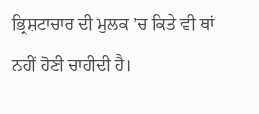ਭ੍ਰਿਸ਼ਟਾਚਾਰ ਦੀ ਮੁਲਕ ’ਚ ਕਿਤੇ ਵੀ ਥਾਂ ਨਹੀਂ ਹੋਣੀ ਚਾਹੀਦੀ ਹੈ।